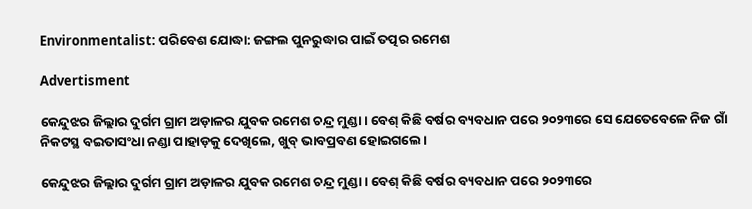Environmentalist: ପରିବେଶ ଯୋଦ୍ଧା: ଜଙ୍ଗଲ ପୁନରୁଦ୍ଧାର ପାଇଁ ତତ୍ପର ରମେଶ

Advertisment

କେନ୍ଦୁଝର ଜିଲ୍ଲାର ଦୁର୍ଗମ ଗ୍ରାମ ଅଡ଼ାଳର ଯୁବକ ରମେଶ ଚନ୍ଦ୍ର ମୁଣ୍ଡା। ବେଶ୍‌ କିଛି ବର୍ଷର ବ୍ୟବଧାନ ପରେ ୨୦୨୩ରେ ସେ ଯେତେବେଳେ ନିଜ ଗାଁ ନିକଟସ୍ଥ ବଇତାସଂଧା ନଣ୍ଡା ପାହାଡ଼କୁ ଦେଖିଲେ, ଖୁବ୍‌ ଭାବପ୍ରବଣ ହୋଇଗଲେ।

କେନ୍ଦୁଝର ଜିଲ୍ଲାର ଦୁର୍ଗମ ଗ୍ରାମ ଅଡ଼ାଳର ଯୁବକ ରମେଶ ଚନ୍ଦ୍ର ମୁଣ୍ଡା। ବେଶ୍‌ କିଛି ବର୍ଷର ବ୍ୟବଧାନ ପରେ ୨୦୨୩ରେ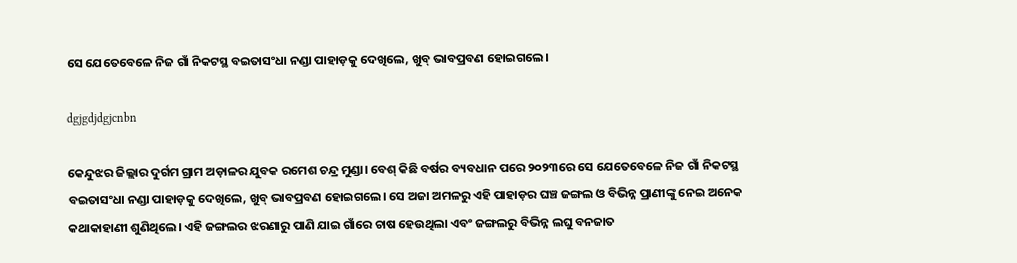ସେ ଯେତେବେଳେ ନିଜ ଗାଁ ନିକଟସ୍ଥ ବଇତାସଂଧା ନଣ୍ଡା ପାହାଡ଼କୁ ଦେଖିଲେ, ଖୁବ୍‌ ଭାବପ୍ରବଣ ହୋଇଗଲେ।

dgjgdjdgjcnbn

କେନ୍ଦୁଝର ଜିଲ୍ଲାର ଦୁର୍ଗମ ଗ୍ରାମ ଅଡ଼ାଳର ଯୁବକ ରମେଶ ଚନ୍ଦ୍ର ମୁଣ୍ଡା। ବେଶ୍‌ କିଛି ବର୍ଷର ବ୍ୟବଧାନ ପରେ ୨୦୨୩ରେ ସେ ଯେତେବେଳେ ନିଜ ଗାଁ ନିକଟସ୍ଥ ବଇତାସଂଧା ନଣ୍ଡା ପାହାଡ଼କୁ ଦେଖିଲେ, ଖୁବ୍‌ ଭାବପ୍ରବଣ ହୋଇଗଲେ। ସେ ଅଜା ଅମଳରୁ ଏହି ପାହାଡ଼ର ଘଞ୍ଚ ଜଙ୍ଗଲ ଓ ବିଭିନ୍ନ ପ୍ରାଣୀଙ୍କୁ ନେଇ ଅନେକ କଥାକାହାଣୀ ଶୁଣିଥିଲେ। ଏହି ଜଙ୍ଗଲର ଝରଣାରୁ ପାଣି ଯାଇ ଗାଁରେ ଚାଷ ହେଉଥିଲା ଏବଂ ଜଙ୍ଗଲରୁ ବିଭିନ୍ନ ଲଘୁ ବନଜାତ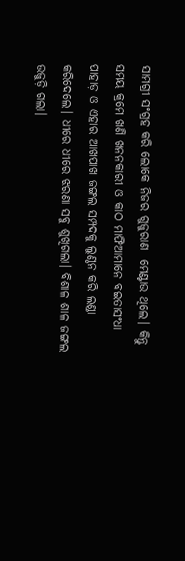ସାମଗ୍ରୀ ସଂଗ୍ରହ କରି ଲୋକେ ନିଜର ଗୁଜୁରାଣ  ମେଣ୍ଟାଉ ଥିଲେ। କିନ୍ତୁ ସମୟ କ୍ରମେ ଖଣି ଖନନକାରୀ ଓ କାଠ ମାଫିଆମାନେ ବଇତାସଂଧା ପାହାଡ଼ ଓ ଏହାର ଆଖପାଖ ଜଙ୍ଗଲ ସମ୍ପଦକୁ ଲୁଣ୍ଠନ କରି ଲଣ୍ଡା କରିଦେଲେ। ଧୀରେ ଧୀରେ ଝରଣା ସବୁ ଶୁଖିଗଲା। ବିଶାଳ ଶାଳ ଜଙ୍ଗଲ ଉଜୁଡ଼ି ଗଲା।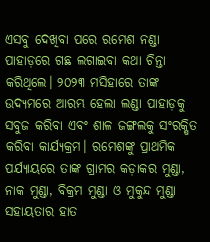ଏସବୁ ଦେଖିବା ପରେ ରମେଶ ନଣ୍ଡା ପାହାଡ଼ରେ ଗଛ ଲଗାଇବା କଥା ଚିନ୍ତା କରିଥିଲେ। ୨୦୨୩ ମସିହାରେ ତାଙ୍କ ଉଦ୍ୟମରେ ଆରମ୍ଭ ହେଲା ଲଣ୍ଡା ପାହାଡ଼କୁ ସବୁଜ କରିବା ଏବଂ ଶାଳ ଜଙ୍ଗଲକୁ ସଂରକ୍ଷିତ କରିବା କାର୍ଯ୍ୟକ୍ରମ। ରମେଶଙ୍କୁ ପ୍ରାଥମିକ ପର୍ଯ୍ୟାୟରେ ତାଙ୍କ ଗ୍ରାମର କଡ଼ାକର ମୁଣ୍ଡା, ନାକ ମୁଣ୍ଡା, ବିକ୍ରମ ମୁଣ୍ଡା ଓ ମୁକୁନ୍ଦ ମୁଣ୍ଡା ସହାୟତାର ହାତ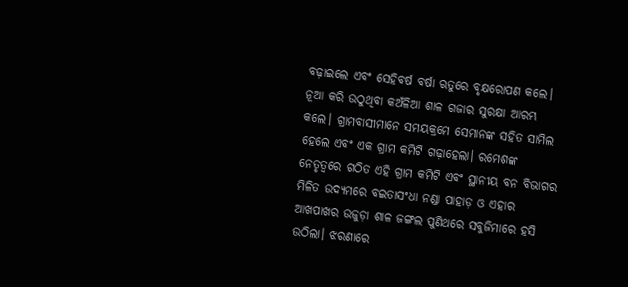ବଢ଼ାଇଲେ ଏବଂ ସେହିବର୍ଷ ବର୍ଷା ଋତୁରେ ବୃକ୍ଷରୋପଣ କଲେ। ନୂଆ କରି ଉଠୁଥିବା କଅଁଳିଆ ଶାଳ ଗଜାର ସୁରକ୍ଷା ଆରମ୍ଭ କଲେ। ଗ୍ରାମବାସୀମାନେ ସମୟକ୍ରମେ ସେମାନଙ୍କ ସହିତ ସାମିଲ ହେଲେ ଏବଂ ଏକ ଗ୍ରାମ କମିଟି ଗଢ଼‌ାହେଲା। ରମେଶଙ୍କ ନେତୃତ୍ୱରେ ଗଠିତ ଏହି ଗ୍ରାମ କମିଟି ଏବଂ ସ୍ଥାନୀୟ ବନ ବିଭାଗର ମିଳିତ ଉଦ୍ୟମରେ ବଇତାସଂଧା ନଣ୍ଡା ପାହାଡ଼ ଓ ଏହାର ଆଖପାଖର ଉଜୁଡ଼ା ଶାଳ ଜଙ୍ଗଲ ପୁଣିଥରେ ସବୁଜିମାରେ ହସି ଉଠିଲା। ଝରଣାରେ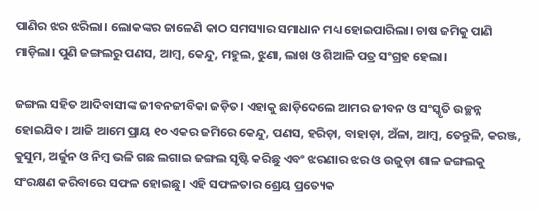ପାଣିର ଝର ଝରିଲା। ଲୋକଙ୍କର ଜାଳେଣି କାଠ ସମସ୍ୟାର ସମାଧାନ ମଧ୍ୟ ହୋଇପାରିଲା। ଚାଷ ଜମିକୁ ପାଣି ମାଡ଼ିଲା। ପୁଣି ଜଙ୍ଗଲରୁ ପଣସ, ଆମ୍ବ, କେନ୍ଦୁ, ମହୁଲ, ଝୁଣା, ଲାଖ ଓ ଶିଆଳି ପତ୍ର ସଂଗ୍ରହ ହେଲା।

ଜଙ୍ଗଲ ସହିତ ଆଦିବାସୀଙ୍କ ଜୀବନଜୀବିକା ଜଡ଼ିତ। ଏହାକୁ ଛାଡ଼ିଦେଲେ ଆମର ଜୀବନ ଓ ସଂସ୍କୃତି ଉଚ୍ଛନ୍ନ ହୋଇଯିବ। ଆଜି ଆମେ ପ୍ରାୟ ୧୦ ଏକର ଜମିରେ କେନ୍ଦୁ, ପଣସ, ହରିଡ଼ା, ବାହାଡ଼ା, ଅଁଳା, ଆମ୍ବ, ତେନ୍ତୁଳି, କରଞ୍ଜ, କୁସୁମ, ଅର୍ଜୁନ ଓ ନିମ୍ବ ଭଳି ଗଛ ଲଗାଇ ଜଙ୍ଗଲ ସୃଷ୍ଟି କରିଛୁ ଏବଂ ଝରଣାର ଝର ଓ ଉଜୁଡ଼ା ଶାଳ ଜଙ୍ଗଲକୁ ସଂରକ୍ଷଣ କରିବାରେ ସଫଳ ହୋଇଛୁ। ଏହି ସଫଳତାର ଶ୍ରେୟ ପ୍ରତ୍ୟେକ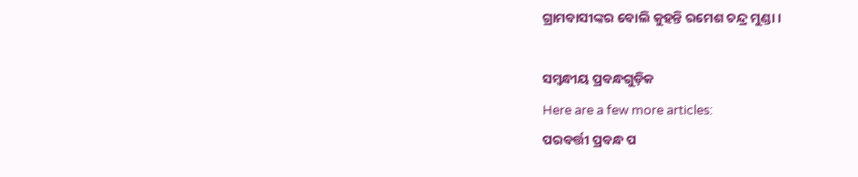ଗ୍ରାମବାସୀଙ୍କର ବୋଲି କୁହନ୍ତି ରମେଶ ଚନ୍ଦ୍ର ମୁଣ୍ଡା।

ସମ୍ବନ୍ଧୀୟ ପ୍ରବନ୍ଧଗୁଡ଼ିକ
Here are a few more articles:
ପରବର୍ତ୍ତୀ ପ୍ରବନ୍ଧ ପ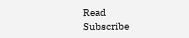Read
Subscribe